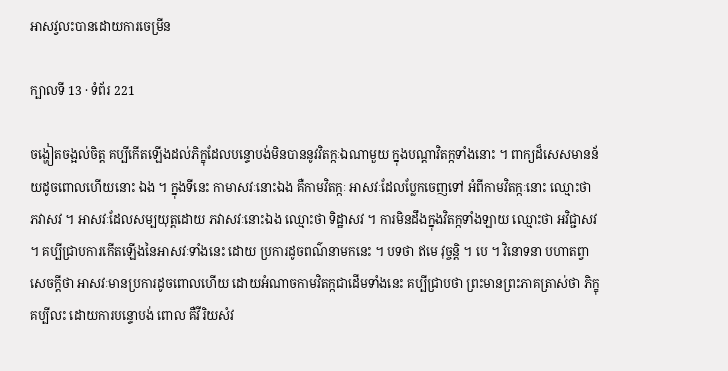អាសវ្វលះបានដោយការចេម្រីន

ក្បាលទី 13 · ទំព័រ 221

ចង្ហៀតចង្អល់ចិត្ត គប្បីកើតឡើងដល់ភិក្ខុដែលបន្ទោបង់មិនបាននូវវិតក្កៈឯណាមួយ ក្នុងបណ្តាវិតក្កទាំងនោះ ។ ពាក្យដ៏សេសមានន័យដូចពោលហើយនោះ ឯង ។ ក្នុងទីនេះ កាមាសវៈនោះឯង គឺកាមវិតក្កៈ អាសវៈដែលប្លែកចេញទៅ អំពីកាមវិតក្កៈនោះ ឈ្មោះថា ភវាសវ ។ អាសវៈដែលសម្បយុត្តដោយ ភវាសវៈនោះឯង ឈ្មោះថា ទិដ្ឋាសវ ។ ការមិនដឹងក្នុងវិតក្កទាំងឡាយ ឈ្មោះថា អវិជ្ជាសវ ។ គប្បីជ្រាបការកើតឡើងនៃអាសវៈទាំងនេះ ដោយ ប្រការដូចពណ៌នាមកនេះ ។ បទថា ឥមេ វុច្ចន្តិ ។ បេ ។ វិនោទនា បហាតព្វា សេចក្តីថា អាសវៈមានប្រការដូចពោលហើយ ដោយអំណាចកាមវិតក្កជាដើមទាំងនេះ គប្បីជ្រាបថា ព្រះមានព្រះភាគត្រាស់ថា ភិក្ខុគប្បីលះ ដោយការបន្ទោបង់ ពោល គឺវីរិយសំវ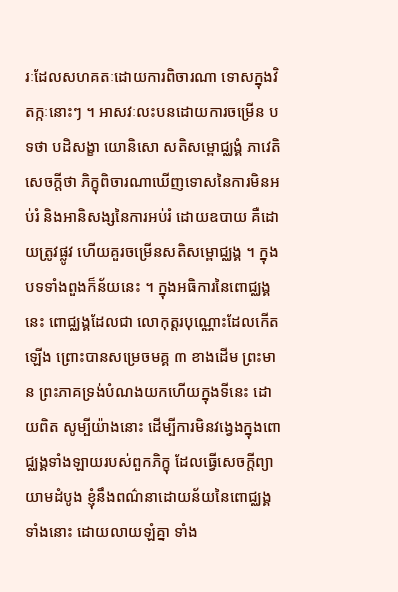រៈដែលសហគតៈដោយការពិចារណា ទោសក្នុងវិតក្កៈនោះៗ ។ អាសវៈលះបនដោយការចម្រើន បទថា បដិសង្ខា យោនិសោ សតិសម្ពោជ្ឈង្គំ ភាវេតិ សេចក្តីថា ភិក្ខុពិចារណាឃើញទោសនៃការមិនអប់រំ និងអានិសង្សនៃការអប់រំ ដោយឧបាយ គឺដោយត្រូវផ្លូវ ហើយគួរចម្រើនសតិសម្ពោជ្ឈង្គ ។ ក្នុង បទទាំងពួងក៏ន័យនេះ ។ ក្នុងអធិការនៃពោជ្ឈង្គនេះ ពោជ្ឈង្គដែលជា លោកុត្តរបុណ្ណោះដែលកើតឡើង ព្រោះបានសម្រេចមគ្គ ៣ ខាងដើម ព្រះមាន ព្រះភាគទ្រង់បំណងយកហើយក្នុងទីនេះ ដោយពិត សូម្បីយ៉ាងនោះ ដើម្បីការមិនវង្វេងក្នុងពោជ្ឈង្គទាំងឡាយរបស់ពួកភិក្ខុ ដែលធ្វើសេចក្តីព្យាយាមដំបូង ខ្ញុំនឹងពណ៌នាដោយន័យនៃពោជ្ឈង្គទាំងនោះ ដោយលាយឡំគ្នា ទាំង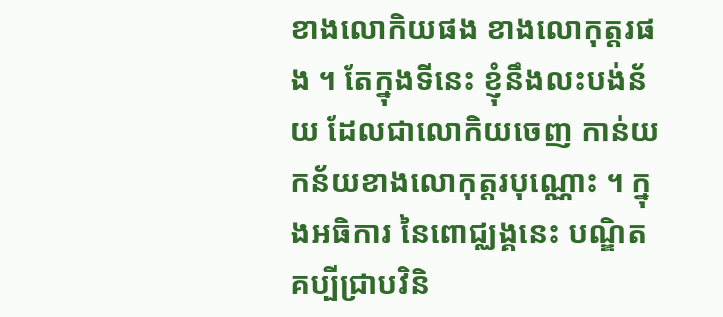ខាងលោកិយផង ខាងលោកុត្តរផង ។ តែក្នុងទីនេះ ខ្ញុំនឹងលះបង់ន័យ ដែលជាលោកិយចេញ កាន់យកន័យខាងលោកុត្តរបុណ្ណោះ ។ ក្នុងអធិការ នៃពោជ្ឈង្គនេះ បណ្ឌិតគប្បីជ្រាបវិនិ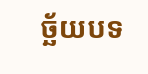ច្ឆ័យបទ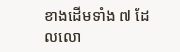ខាងដើមទាំង ៧ ដែលលោ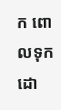ក ពោលទុកដោ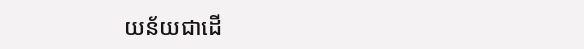យន័យជាដើ